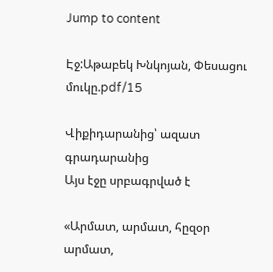Jump to content

Էջ:Աթաբեկ Խնկոյան, Փեսացու մուկը.pdf/15

Վիքիդարանից՝ ազատ գրադարանից
Այս էջը սրբագրված է

«Արմատ, արմատ, հըզօր արմատ,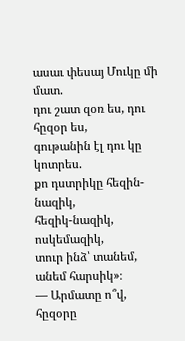ասաւ փեսայ Մուկը մի մատ.
դու շատ զօռ ես, դու հըզօր ես,
գութանին էլ դու կը կոտրես.
քո դստրիկը հեզին-նազիկ,
հեզիկ-նազիկ, ոսկեմազիկ,
տուր ինձ՝ տանեմ, անեմ հարսիկ»։
— Արմատը ո՞վ, հըզօրը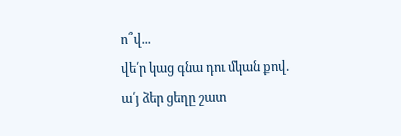ո՞վ...
վե՛ր կաց գնա դու մկան քով.
ա՛յ ձեր ցեղը շատ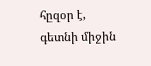հըզօր է,
գետնի միջին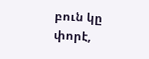բուն կը փորէ,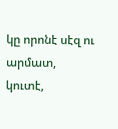կը որոնէ սէզ ու արմատ,
կուտէ,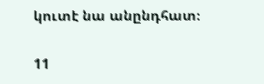կուտէ նա անընդհատ։

11